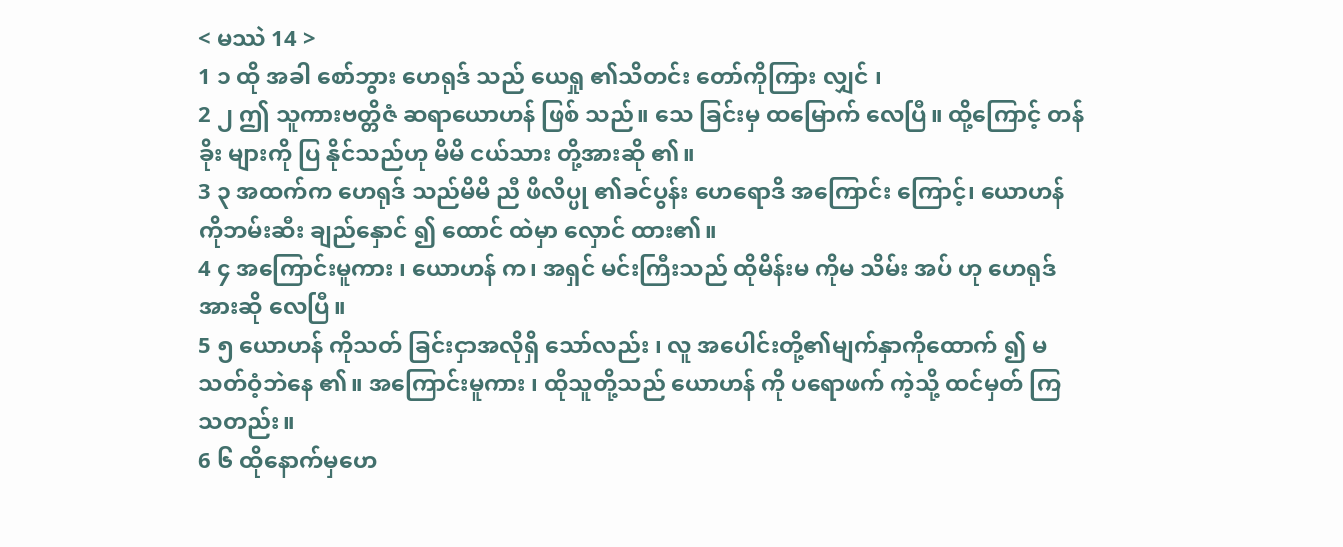< မဿဲ 14 >
1 ၁ ထို အခါ စော်ဘွား ဟေရုဒ် သည် ယေရှု ၏သိတင်း တော်ကိုကြား လျှင် ၊
2 ၂ ဤ သူကားဗတ္တိဇံ ဆရာယောဟန် ဖြစ် သည်။ သေ ခြင်းမှ ထမြောက် လေပြီ။ ထို့ကြောင့် တန်ခိုး များကို ပြ နိုင်သည်ဟု မိမိ ငယ်သား တို့အားဆို ၏။
3 ၃ အထက်က ဟေရုဒ် သည်မိမိ ညီ ဖိလိပ္ပု ၏ခင်ပွန်း ဟေရောဒိ အကြောင်း ကြောင့်၊ ယောဟန် ကိုဘမ်းဆီး ချည်နှောင် ၍ ထောင် ထဲမှာ လှောင် ထား၏။
4 ၄ အကြောင်းမူကား ၊ ယောဟန် က၊ အရှင် မင်းကြီးသည် ထိုမိန်းမ ကိုမ သိမ်း အပ် ဟု ဟေရုဒ် အားဆို လေပြီ။
5 ၅ ယောဟန် ကိုသတ် ခြင်းငှာအလိုရှိ သော်လည်း ၊ လူ အပေါင်းတို့၏မျက်နှာကိုထောက် ၍ မသတ်ဝံ့ဘဲနေ ၏။ အကြောင်းမူကား ၊ ထိုသူတို့သည် ယောဟန် ကို ပရောဖက် ကဲ့သို့ ထင်မှတ် ကြသတည်း။
6 ၆ ထိုနောက်မှဟေ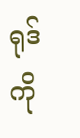ရုဒ် ကို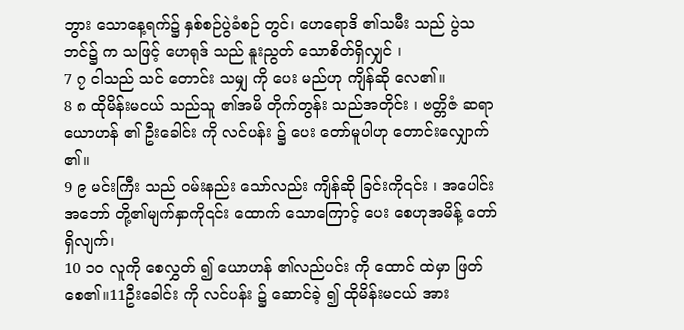ဘွား သောနေ့ရက်၌ နှစ်စဉ်ပွဲခံစဉ် တွင်၊ ဟေရောဒိ ၏သမီး သည် ပွဲသဘင်၌ က သဖြင့် ဟေရုဒ် သည် နူးညွတ် သောစိတ်ရှိလျှင် ၊
7 ၇ ငါသည် သင် တောင်း သမျှ ကို ပေး မည်ဟု ကျိန်ဆို လေ၏။
8 ၈ ထိုမိန်းမငယ် သည်သူ ၏အမိ တိုက်တွန်း သည်အတိုင်း ၊ ဗတ္တိဇံ ဆရာယောဟန် ၏ ဦးခေါင်း ကို လင်ပန်း ၌ ပေး တော်မူပါဟု တောင်းလျှောက် ၏။
9 ၉ မင်းကြီး သည် ဝမ်းနည်း သော်လည်း ကျိန်ဆို ခြင်းကို၎င်း ၊ အပေါင်းအဘော် တို့၏မျက်နှာကို၎င်း ထောက် သောကြောင့် ပေး စေဟုအမိန့် တော်ရှိလျက်၊
10 ၁၀ လူကို စေလွှတ် ၍ ယောဟန် ၏လည်ပင်း ကို ထောင် ထဲမှာ ဖြတ်စေ၏။11ဦးခေါင်း ကို လင်ပန်း ၌ ဆောင်ခဲ့ ၍ ထိုမိန်းမငယ် အား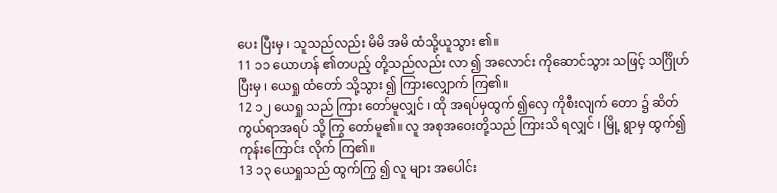ပေး ပြီးမှ ၊ သူသည်လည်း မိမိ အမိ ထံသို့ယူသွား ၏။
11 ၁၁ ယောဟန် ၏တပည့် တို့သည်လည်း လာ ၍ အလောင်း ကိုဆောင်သွား သဖြင့် သင်္ဂြိုဟ် ပြီးမှ ၊ ယေရှု ထံတော် သို့သွား ၍ ကြားလျှောက် ကြ၏။
12 ၁၂ ယေရှု သည် ကြား တော်မူလျှင် ၊ ထို အရပ်မှထွက် ၍လှေ ကိုစီးလျက် တော ၌ ဆိတ်ကွယ်ရာအရပ် သို့ ကြွ တော်မူ၏။ လူ အစုအဝေးတို့သည် ကြားသိ ရလျှင် ၊ မြို့ ရွာမှ ထွက်၍ ကုန်းကြောင်း လိုက် ကြ၏။
13 ၁၃ ယေရှုသည် ထွက်ကြွ ၍ လူ များ အပေါင်း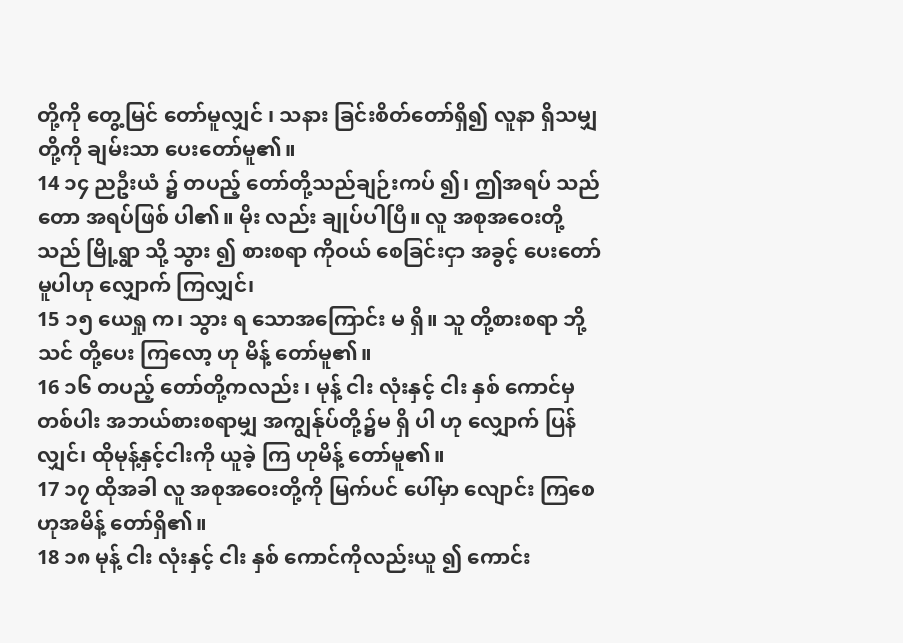တို့ကို တွေ့မြင် တော်မူလျှင် ၊ သနား ခြင်းစိတ်တော်ရှိ၍ လူနာ ရှိသမျှတို့ကို ချမ်းသာ ပေးတော်မူ၏။
14 ၁၄ ညဦးယံ ၌ တပည့် တော်တို့သည်ချဉ်းကပ် ၍၊ ဤအရပ် သည် တော အရပ်ဖြစ် ပါ၏။ မိုး လည်း ချုပ်ပါပြီ။ လူ အစုအဝေးတို့သည် မြို့ရွာ သို့ သွား ၍ စားစရာ ကိုဝယ် စေခြင်းငှာ အခွင့် ပေးတော်မူပါဟု လျှောက် ကြလျှင်၊
15 ၁၅ ယေရှု က၊ သွား ရ သောအကြောင်း မ ရှိ။ သူ တို့စားစရာ ဘို့ သင် တို့ပေး ကြလော့ ဟု မိန့် တော်မူ၏။
16 ၁၆ တပည့် တော်တို့ကလည်း ၊ မုန့် ငါး လုံးနှင့် ငါး နှစ် ကောင်မှတစ်ပါး အဘယ်စားစရာမျှ အကျွန်ုပ်တို့၌မ ရှိ ပါ ဟု လျှောက် ပြန်လျှင်၊ ထိုမုန့်နှင့်ငါးကို ယူခဲ့ ကြ ဟုမိန့် တော်မူ၏။
17 ၁၇ ထိုအခါ လူ အစုအဝေးတို့ကို မြက်ပင် ပေါ်မှာ လျောင်း ကြစေ ဟုအမိန့် တော်ရှိ၏။
18 ၁၈ မုန့် ငါး လုံးနှင့် ငါး နှစ် ကောင်ကိုလည်းယူ ၍ ကောင်း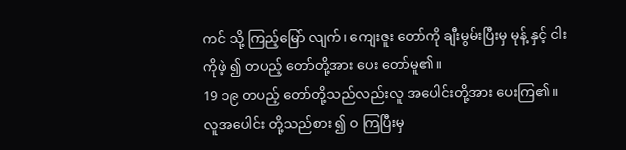ကင် သို့ ကြည့်မြော် လျက်၊ ကျေးဇူး တော်ကို ချီးမွမ်းပြီးမှ မုန့် နှင့် ငါးကိုဖဲ့ ၍ တပည့် တော်တို့အား ပေး တော်မူ၏။
19 ၁၉ တပည့် တော်တို့သည်လည်းလူ အပေါင်းတို့အား ပေးကြ၏။ လူအပေါင်း တို့သည်စား ၍ ဝ ကြပြီးမှ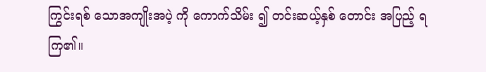ကြွင်းရစ် သောအကျိုးအပဲ့ ကို ကောက်သိမ်း ၍ တင်းဆယ့်နှစ် တောင်း အပြည့် ရကြ၏။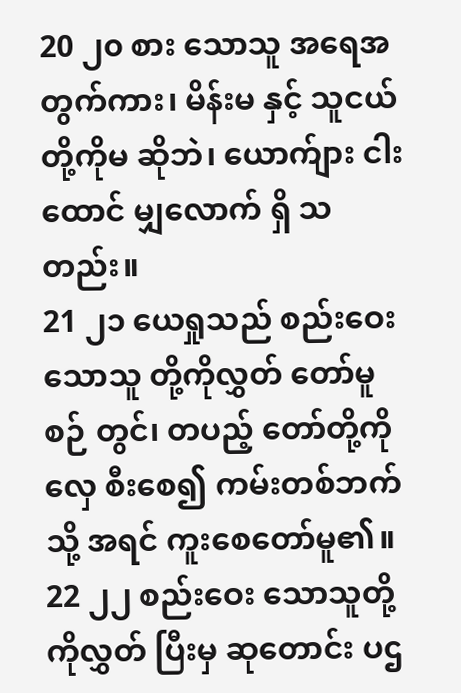20 ၂၀ စား သောသူ အရေအတွက်ကား၊ မိန်းမ နှင့် သူငယ် တို့ကိုမ ဆိုဘဲ၊ ယောက်ျား ငါးထောင် မျှလောက် ရှိ သတည်း။
21 ၂၁ ယေရှုသည် စည်းဝေး သောသူ တို့ကိုလွှတ် တော်မူစဉ် တွင်၊ တပည့် တော်တို့ကိုလှေ စီးစေ၍ ကမ်းတစ်ဘက် သို့ အရင် ကူးစေတော်မူ၏။
22 ၂၂ စည်းဝေး သောသူတို့ကိုလွှတ် ပြီးမှ ဆုတောင်း ပဌ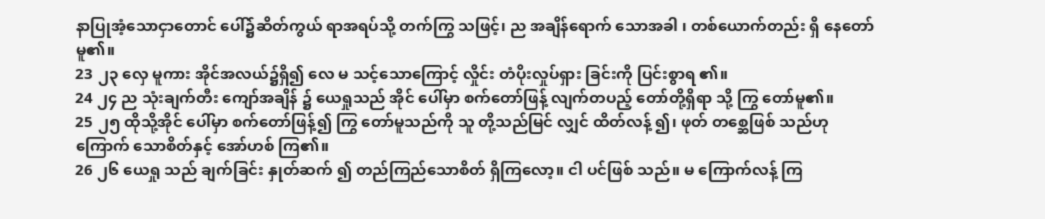နာပြုအံ့သောငှာတောင် ပေါ်၌ဆိတ်ကွယ် ရာအရပ်သို့ တက်ကြွ သဖြင့်၊ ည အချိန်ရောက် သောအခါ ၊ တစ်ယောက်တည်း ရှိ နေတော်မူ၏။
23 ၂၃ လှေ မူကား အိုင်အလယ်၌ရှိ၍ လေ မ သင့်သောကြောင့် လှိုင်း တံပိုးလှုပ်ရှား ခြင်းကို ပြင်းစွာရ ၏။
24 ၂၄ ည သုံးချက်တီး ကျော်အချိန် ၌ ယေရှုသည် အိုင် ပေါ်မှာ စက်တော်ဖြန့် လျက်တပည့် တော်တို့ရှိရာ သို့ ကြွ တော်မူ၏။
25 ၂၅ ထိုသို့အိုင် ပေါ်မှာ စက်တော်ဖြန့်၍ ကြွ တော်မူသည်ကို သူ တို့သည်မြင် လျှင် ထိတ်လန့် ၍၊ ဖုတ် တစ္ဆေဖြစ် သည်ဟု ကြောက် သောစိတ်နှင့် အော်ဟစ် ကြ၏။
26 ၂၆ ယေရှု သည် ချက်ခြင်း နှုတ်ဆက် ၍ တည်ကြည်သောစိတ် ရှိကြလော့။ ငါ ပင်ဖြစ် သည်။ မ ကြောက်လန့် ကြ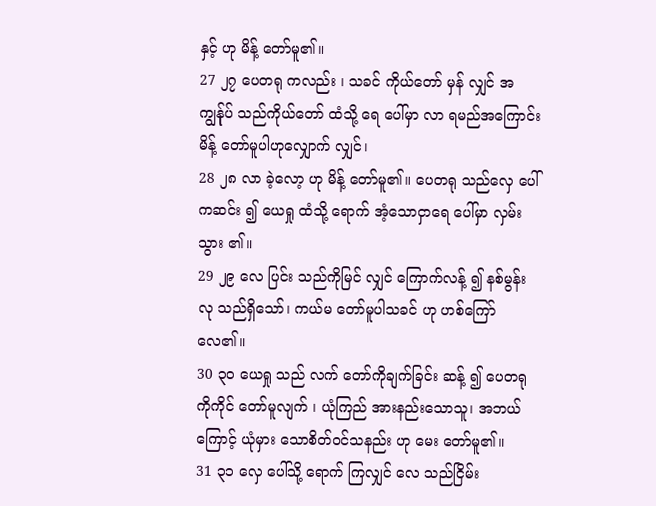နှင့် ဟု မိန့် တော်မူ၏။
27 ၂၇ ပေတရု ကလည်း ၊ သခင် ကိုယ်တော် မှန် လျှင် အကျွန်ုပ် သည်ကိုယ်တော် ထံသို့ ရေ ပေါ်မှာ လာ ရမည်အကြောင်းမိန့် တော်မူပါဟုလျှောက် လျှင်၊
28 ၂၈ လာ ခဲ့လော့ ဟု မိန့် တော်မူ၏။ ပေတရု သည်လှေ ပေါ် ကဆင်း ၍ ယေရှု ထံသို့ ရောက် အံ့သောငှာရေ ပေါ်မှာ လှမ်းသွား ၏။
29 ၂၉ လေ ပြင်း သည်ကိုမြင် လျှင် ကြောက်လန့် ၍ နစ်မွန်း လု သည်ရှိသော်၊ ကယ်မ တော်မူပါသခင် ဟု ဟစ်ကြော် လေ၏။
30 ၃၀ ယေရှု သည် လက် တော်ကိုချက်ခြင်း ဆန့် ၍ ပေတရု ကိုကိုင် တော်မူလျက် ၊ ယုံကြည် အားနည်းသောသူ၊ အဘယ်ကြောင့် ယုံမှား သောစိတ်ဝင်သနည်း ဟု မေး တော်မူ၏။
31 ၃၁ လှေ ပေါ်သို့ ရောက် ကြလျှင် လေ သည်ငြိမ်း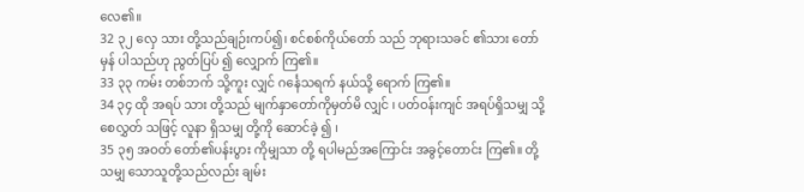လေ၏။
32 ၃၂ လှေ သား တို့သည်ချဉ်းကပ်၍၊ စင်စစ်ကိုယ်တော် သည် ဘုရားသခင် ၏သား တော်မှန် ပါသည်ဟု ညွတ်ပြပ် ၍ လျှောက် ကြ၏။
33 ၃၃ ကမ်း တစ်ဘက် သို့ကူး လျှင် ဂင်္နေသရက် နယ်သို့ ရောက် ကြ၏။
34 ၃၄ ထို အရပ် သား တို့သည် မျက်နှာတော်ကိုမှတ်မိ လျှင် ၊ ပတ်ဝန်းကျင် အရပ်ရှိသမျှ သို့ စေလွှတ် သဖြင့် လူနာ ရှိသမျှ တို့ကို ဆောင်ခဲ့ ၍ ၊
35 ၃၅ အဝတ် တော်၏ပန်းပွား ကိုမျှသာ တို့ ရပါမည်အကြောင်း အခွင့်တောင်း ကြ၏။ တို့ သမျှ သောသူတို့သည်လည်း ချမ်း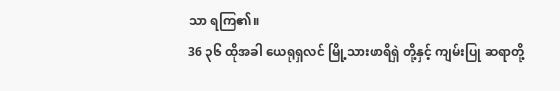သာ ရကြ၏။
36 ၃၆ ထိုအခါ ယေရုရှလင် မြို့သားဖာရိရှဲ တို့နှင့် ကျမ်းပြု ဆရာတို့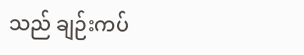သည် ချဉ်းကပ်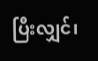ပြီးလျှင်၊